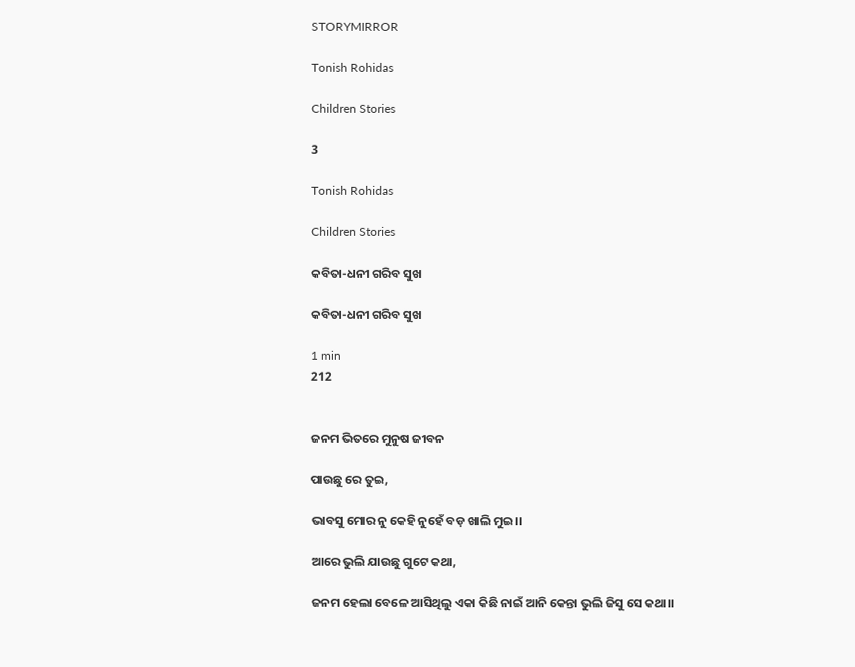STORYMIRROR

Tonish Rohidas

Children Stories

3

Tonish Rohidas

Children Stories

କବିତା-ଧନୀ ଗରିବ ସୁଖ

କବିତା-ଧନୀ ଗରିବ ସୁଖ

1 min
212


ଜନମ ଭିତରେ ମୁନୁଷ ଜୀବନ

ପାଉଛୁ ରେ ତୁଇ,

ଭାବସୁ ମୋର ନୁ କେହି ନୁହେଁ ବଡ଼ ଖାଲି ମୁଇ।।

ଆରେ ଭୁଲି ଯାଉଛୁ ଗୁଟେ କଥା,

ଜନମ ହେଲା ବେଳେ ଆସିଥିଲୁ ଏକା କିଛି ନାଇଁ ଆନି କେନ୍ତା ଭୁଲି ଜିସୁ ସେ କଥା।।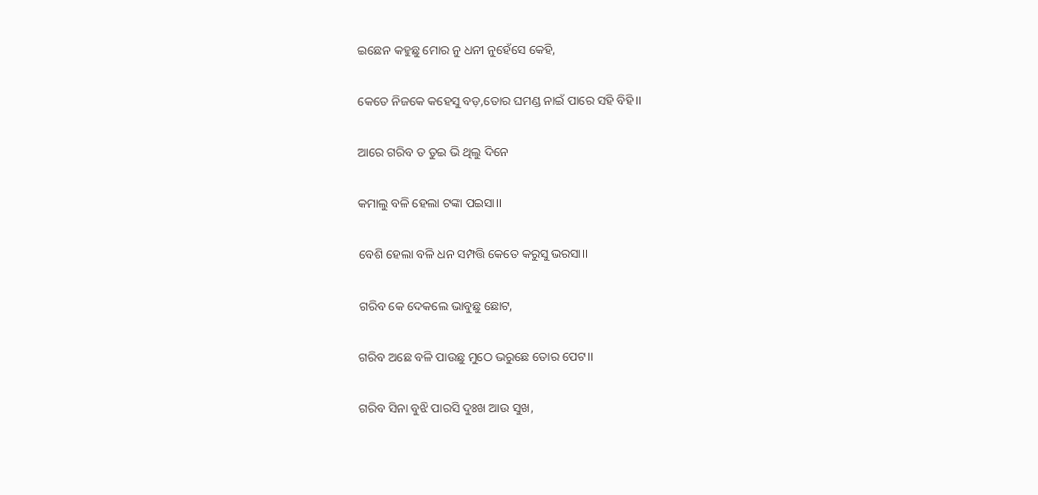ଇଛେନ କହୁଛୁ ମୋର ନୁ ଧନୀ ନୁହେଁସେ କେହି,

କେତେ ନିଜକେ କହେସୁ ବଡ଼,ତୋର ଘମଣ୍ଡ ନାଇଁ ପାରେ ସହି ବିହି।।

ଆରେ ଗରିବ ତ ତୁଇ ଭି ଥିଲୁ ଦିନେ

କମାଲୁ ବଳି ହେଲା ଟଙ୍କା ପଇସା।।

ବେଶି ହେଲା ବଳି ଧନ ସମ୍ପତ୍ତି କେତେ କରୁସୁ ଭରସା।।

ଗରିବ କେ ଦେକଲେ ଭାବୁଛୁ ଛୋଟ,

ଗରିବ ଅଛେ ବଳି ପାଉଛୁ ମୁଠେ ଭରୁଛେ ତୋର ପେଟ।।

ଗରିବ ସିନା ବୁଝି ପାରସି ଦୁଃଖ ଆଉ ସୁଖ,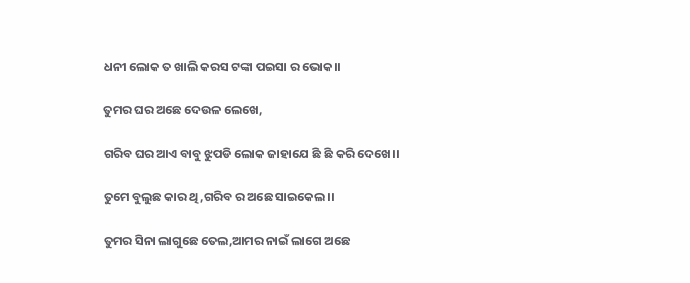ଧନୀ ଲୋକ ତ ଖାଲି କରସ ଟଙ୍କା ପଇସା ର ଭୋକ।।

ତୁମର ଘର ଅଛେ ଦେଉଳ ଲେଖେ,

ଗରିବ ଘର ଆଏ ବାବୁ ଝୁପଡି ଲୋକ ଜାହାଯେ ଛି ଛି କରି ଦେଖେ।।

ତୁମେ ବୁଲୁଛ କାର ଥି,ଗରିବ ର ଅଛେ ସାଇକେଲ।।

ତୁମର ସିନା ଲାଗୁଛେ ତେଲ,ଆମର ନାଇଁ ଲାଗେ ଅଛେ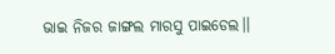ଭାଇ ନିଜର ଜାଙ୍ଗଲ ମାରସୁ ପାଇଡେଲ।।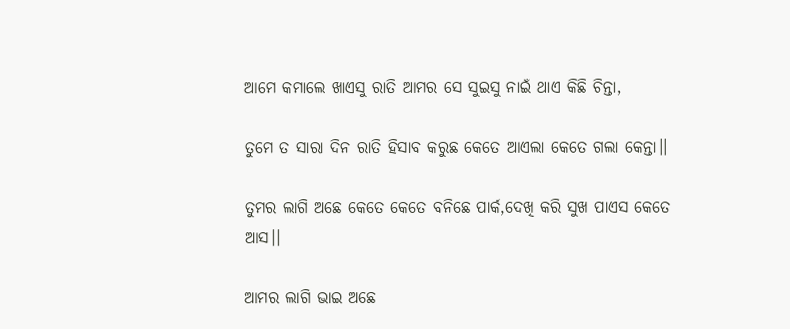ଆମେ କମାଲେ ଖାଏସୁ ରାତି ଆମର ସେ ସୁଇସୁ ନାଇଁ ଥାଏ କିଛି ଚିନ୍ତା,

ତୁମେ ତ ସାରା ଦିନ ରାତି ହିସାବ କରୁଛ କେତେ ଆଏଲା କେତେ ଗଲା କେନ୍ତା।।

ତୁମର ଲାଗି ଅଛେ କେତେ କେତେ ବନିଛେ ପାର୍କ,ଦେଖି କରି ସୁଖ ପାଏସ କେତେ ଆସ।।

ଆମର ଲାଗି ଭାଇ ଅଛେ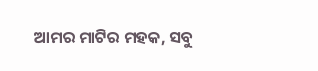ଆମର ମାଟିର ମହକ, ସବୁ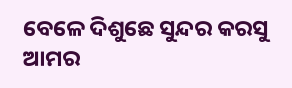ବେଳେ ଦିଶୁଛେ ସୁନ୍ଦର କରସୁ ଆମର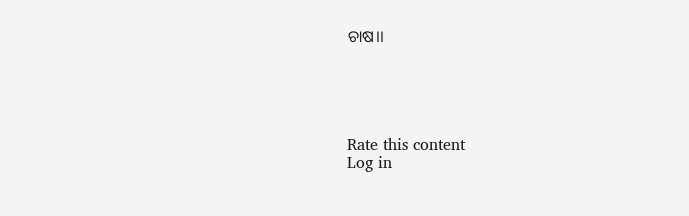ଚାଷ।।





Rate this content
Log in